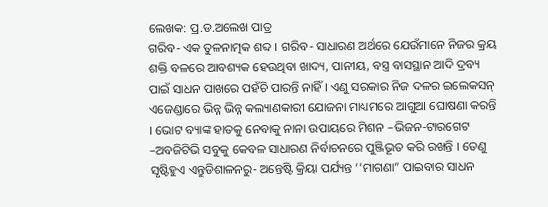ଲେଖକ: ପ୍ର.ଡ.ଅଲେଖ ପାତ୍ର
ଗରିବ- ଏକ ତୁଳନାତ୍ମକ ଶବ୍ଦ । ଗରିବ- ସାଧାରଣ ଅର୍ଥରେ ଯେଉଁମାନେ ନିଜର କ୍ରୟ ଶକ୍ତି ବଳରେ ଆବଶ୍ୟକ ହେଉଥିବା ଖାଦ୍ୟ, ପାନୀୟ, ବସ୍ତ୍ର ବାସସ୍ଥାନ ଆଦି ଦ୍ରବ୍ୟ ପାଇଁ ସାଧନ ପାଖରେ ପହଁଚି ପାରନ୍ତି ନାହିଁ । ଏଣୁ ସରକାର ନିଜ ଦଳର ଇଲେକସନ୍ ଏଜେଣ୍ଡାରେ ଭିନ୍ନ ଭିନ୍ନ କଲ୍ୟାଣକାରୀ ଯୋଜନା ମାଧ୍ୟମରେ ଆଗୁଆ ଘୋଷଣା କରନ୍ତି । ଭୋଟ ବ୍ୟାଙ୍କ ହାତକୁ ନେବାକୁ ନାନା ଉପାୟରେ ମିଶନ –ଭିଜନ-ଟାରଗେଟ –ଅବଜିଟିଭି ସବୁକୁ କେବଳ ସାଧାରଣ ନିର୍ବାଚନରେ ପୁଞ୍ଜିଭୂତ କରି ରଖନ୍ତି । ତେଣୁ ସୃଷ୍ଟିହୁଏ ଏନ୍ତୁଡିଶାଳନରୁ- ଅନ୍ତେଷ୍ଟି କ୍ରିୟା ପର୍ଯ୍ୟନ୍ତ ‘’ମାଗଣା” ପାଇବାର ସାଧନ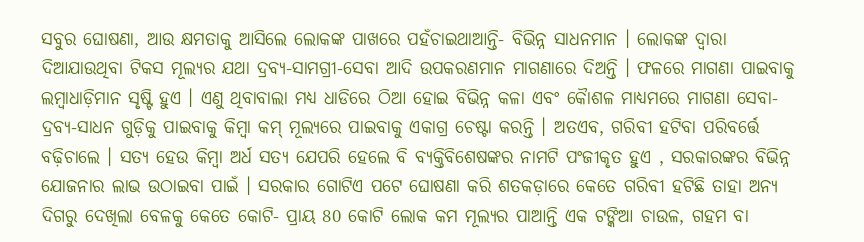ସବୁର ଘୋଷଣା, ଆଉ କ୍ଷମତାକୁ ଆସିଲେ ଲୋକଙ୍କ ପାଖରେ ପହଁଚାଇଥାଆନ୍ତି- ବିଭିନ୍ନ ସାଧନମାନ । ଲୋକଙ୍କ ଦ୍ବାରା ଦିଆଯାଉଥିବା ଟିକସ ମୂଲ୍ୟର ଯଥା ଦ୍ରବ୍ୟ-ସାମଗ୍ରୀ-ସେବା ଆଦି ଉପକରଣମାନ ମାଗଣାରେ ଦିଅନ୍ତି । ଫଳରେ ମାଗଣା ପାଇବାକୁ ଲମ୍ବାଧାଡ଼ିମାନ ସୃଷ୍ଟି ହୁଏ । ଏଣୁ ଥିବାବାଲା ମଧ୍ୟ ଧାଡିରେ ଠିଆ ହୋଇ ବିଭିନ୍ନ କଳା ଏବଂ କୈାଶଳ ମାଧ୍ୟମରେ ମାଗଣା ସେବା-ଦ୍ରବ୍ୟ-ସାଧନ ଗୁଡ଼ିକୁ ପାଇବାକୁ କିମ୍ବା କମ୍ ମୂଲ୍ୟରେ ପାଇବାକୁ ଏକାଗ୍ର ଚେଷ୍ଟା କରନ୍ତି । ଅତଏବ, ଗରିବୀ ହଟିବା ପରିବର୍ତ୍ତେ ବଢ଼ିଚାଲେ । ସତ୍ୟ ହେଉ କିମ୍ବା ଅର୍ଧ ସତ୍ୟ ଯେପରି ହେଲେ ବି ବ୍ୟକ୍ତିବିଶେଷଙ୍କର ନାମଟି ପଂଜୀକୃତ ହୁଏ , ସରକାରଙ୍କର ବିଭିନ୍ନ ଯୋଜନାର ଲାଭ ଉଠାଇବା ପାଇଁ । ସରକାର ଗୋଟିଏ ପଟେ ଘୋଷଣା କରି ଶତକଡ଼ାରେ କେତେ ଗରିବୀ ହଟିଛି ତାହା ଅନ୍ୟ ଦିଗରୁ ଦେଖିଲା ବେଳକୁ କେତେ କୋଟି- ପ୍ରାୟ 80 କୋଟି ଲୋକ କମ ମୂଲ୍ୟର ପାଆନ୍ତି ଏକ ଟଙ୍କିଆ ଚାଉଳ, ଗହମ ବା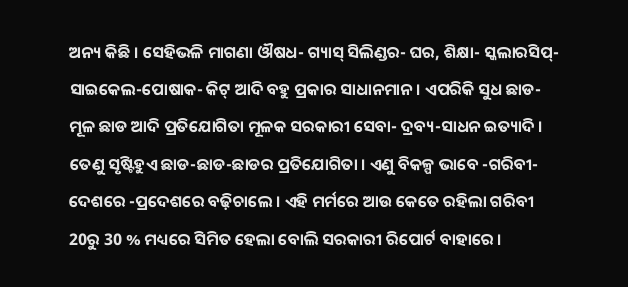ଅନ୍ୟ କିଛି । ସେହିଭଳି ମାଗଣା ଔଷଧ- ଗ୍ୟାସ୍ ସିଲିଣ୍ଡର- ଘର, ଶିକ୍ଷା- ସ୍କଲାରସିପ୍-ସାଇକେଲ-ପୋଷାକ- କିଟ୍ ଆଦି ବହୁ ପ୍ରକାର ସାଧାନମାନ । ଏପରିକି ସୁଧ ଛାଡ- ମୂଳ ଛାଡ ଆଦି ପ୍ରତିଯୋଗିତା ମୂଳକ ସରକାରୀ ସେବା- ଦ୍ରବ୍ୟ-ସାଧନ ଇତ୍ୟାଦି । ତେଣୁ ସୃଷ୍ଟିହୁଏ ଛାଡ-ଛାଡ-ଛାଡର ପ୍ରତିଯୋଗିତା । ଏଣୁ ବିକଳ୍ପ ଭାବେ -ଗରିବୀ- ଦେଶରେ -ପ୍ରଦେଶରେ ବଢ଼ିଚାଲେ । ଏହି ମର୍ମରେ ଆଉ କେତେ ରହିଲା ଗରିବୀ 20ରୁ 30 % ମଧ୍ୟରେ ସିମିତ ହେଲା ବୋଲି ସରକାରୀ ରିପୋର୍ଟ ବାହାରେ ।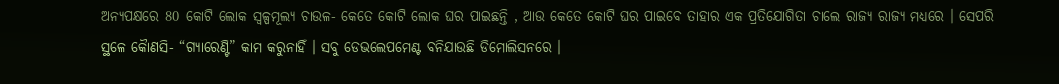ଅନ୍ୟପକ୍ଷରେ 80 କୋଟି ଲୋକ ସ୍ବଳ୍ପମୂଲ୍ୟ ଚାଉଳ- କେତେ କୋଟି ଲୋକ ଘର ପାଇଛନ୍ତି , ଆଉ କେତେ କୋଟି ଘର ପାଇବେ ତାହାର ଏକ ପ୍ରତିଯୋଗିତା ଚାଲେ ରାଜ୍ୟ ରାଜ୍ୟ ମଧ୍ୟରେ । ସେପରି ସ୍ଥଳେ କୈାଣସି- “ଗ୍ୟାରେଣ୍ଟି” କାମ କରୁନାହିଁ । ସବୁ ଡେଭଲେପମେଣ୍ଟ ବନିଯାଉଛି ଡିମୋଲିସନରେ ।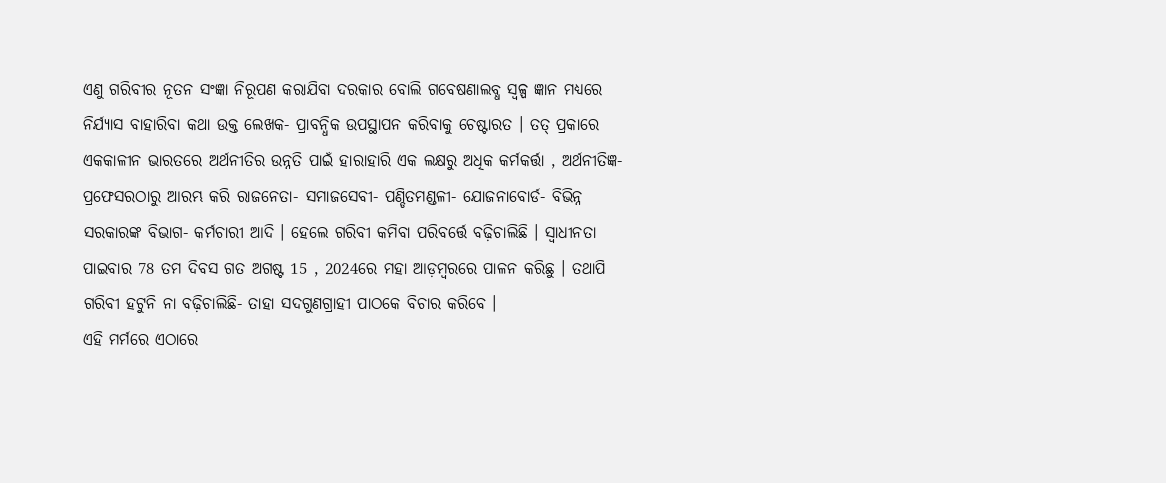ଏଣୁ ଗରିବୀର ନୂତନ ସଂଜ୍ଞା ନିରୂପଣ କରାଯିବା ଦରକାର ବୋଲି ଗବେଷଣାଲବ୍ଧ ସ୍ବଳ୍ପ ଜ୍ଞାନ ମଧ୍ୟରେ ନିର୍ଯ୍ୟାସ ବାହାରିବା କଥା ଉକ୍ତ ଲେଖକ- ପ୍ରାବନ୍ଧିକ ଉପସ୍ଥାପନ କରିବାକୁ ଚେଷ୍ଟାରତ । ତତ୍ ପ୍ରକାରେ ଏକକାଳୀନ ଭାରତରେ ଅର୍ଥନୀତିର ଉନ୍ନତି ପାଇଁ ହାରାହାରି ଏକ ଲକ୍ଷରୁ ଅଧିକ କର୍ମକର୍ତ୍ତା , ଅର୍ଥନୀତିଜ୍ଞ- ପ୍ରଫେସରଠାରୁ ଆରମ୍ଭ କରି ରାଜନେତା- ସମାଜସେବୀ- ପଣ୍ଡିତମଣ୍ଡଳୀ- ଯୋଜନାବୋର୍ଡ- ବିଭିନ୍ନ ସରକାରଙ୍କ ବିଭାଗ- କର୍ମଚାରୀ ଆଦି । ହେଲେ ଗରିବୀ କମିବା ପରିବର୍ତ୍ତେ ବଢ଼ିଚାଲିଛି । ସ୍ବାଧୀନତା ପାଇବାର 78 ତମ ଦିବସ ଗତ ଅଗଷ୍ଟ 15 , 2024ରେ ମହା ଆଡ଼ମ୍ବରରେ ପାଳନ କରିଛୁ । ତଥାପି ଗରିବୀ ହଟୁନି ନା ବଢ଼ିଚାଲିଛି- ତାହା ସଦଗୁଣଗ୍ରାହୀ ପାଠକେ ବିଚାର କରିବେ ।
ଏହି ମର୍ମରେ ଏଠାରେ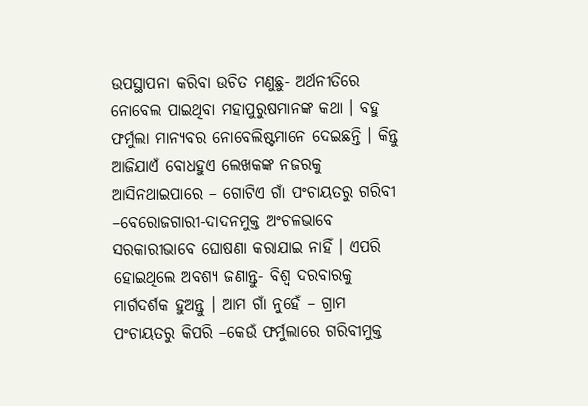ଉପସ୍ଥାପନା କରିବା ଉଚିତ ମଣୁଛୁ- ଅର୍ଥନୀତିରେ ନୋବେଲ ପାଇଥିବା ମହାପୁରୁଷମାନଙ୍କ କଥା । ବହୁ ଫର୍ମୁଲା ମାନ୍ୟବର ନୋବେଲିଷ୍ଟମାନେ ଦେଇଛନ୍ତି । କିନ୍ତୁ ଆଜିଯାଏଁ ବୋଧହୁଏ ଲେଖକଙ୍କ ନଜରକୁ ଆସିନଥାଇପାରେ – ଗୋଟିଏ ଗାଁ ପଂଚାୟତରୁ ଗରିବୀ –ବେରୋଜଗାରୀ-ଦାଦନମୁକ୍ତ ଅଂଚଳଭାବେ ସରକାରୀଭାବେ ଘୋଷଣା କରାଯାଇ ନାହିଁ । ଏପରି ହୋଇଥିଲେ ଅବଶ୍ୟ ଜଣାନ୍ତୁ- ବିଶ୍ବ ଦରବାରକୁ ମାର୍ଗଦର୍ଶକ ହୁଅନ୍ତୁ । ଆମ ଗାଁ ନୁହେଁ – ଗ୍ରାମ ପଂଚାୟତରୁ କିପରି –କେଉଁ ଫର୍ମୁଲାରେ ଗରିବୀମୁକ୍ତ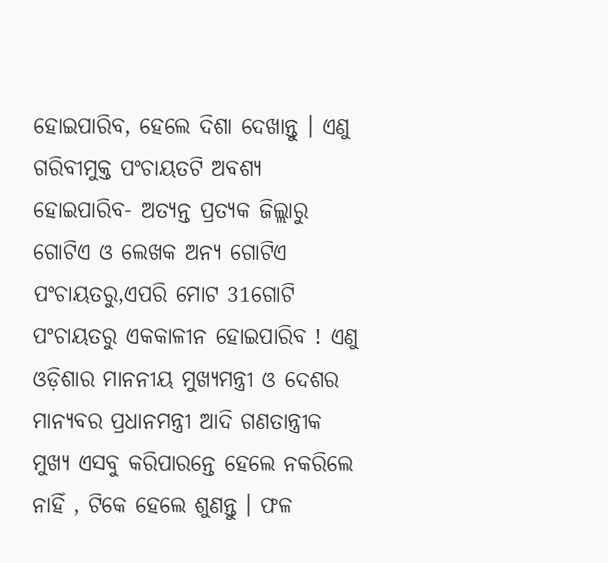ହୋଇପାରିବ, ହେଲେ ଦିଶା ଦେଖାନ୍ତୁ । ଏଣୁ ଗରିବୀମୁକ୍ତ ପଂଚାୟତଟି ଅବଶ୍ୟ ହୋଇପାରିବ- ଅତ୍ୟନ୍ତ ପ୍ରତ୍ୟକ ଜିଲ୍ଲାରୁ ଗୋଟିଏ ଓ ଲେଖକ ଅନ୍ୟ ଗୋଟିଏ ପଂଚାୟତରୁ,ଏପରି ମୋଟ 31ଗୋଟି ପଂଚାୟତରୁ ଏକକାଳୀନ ହୋଇପାରିବ ! ଏଣୁ ଓଡ଼ିଶାର ମାନନୀୟ ମୁଖ୍ୟମନ୍ତ୍ରୀ ଓ ଦେଶର ମାନ୍ୟବର ପ୍ରଧାନମନ୍ତ୍ରୀ ଆଦି ଗଣତାନ୍ତ୍ରୀକ ମୁଖ୍ୟ ଏସବୁ କରିପାରନ୍ତେ ହେଲେ ନକରିଲେ ନାହିଁ , ଟିକେ ହେଲେ ଶୁଣନ୍ତୁ । ଫଳ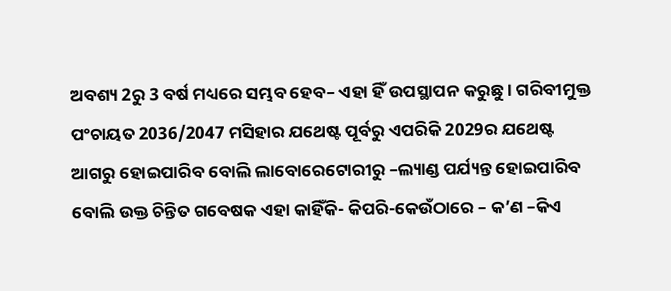ଅବଶ୍ୟ 2ରୁ 3 ବର୍ଷ ମଧ୍ୟରେ ସମ୍ଭବ ହେବ– ଏହା ହିଁ ଉପସ୍ଥାପନ କରୁଛୁ । ଗରିବୀମୁକ୍ତ ପଂଚାୟତ 2036/2047 ମସିହାର ଯଥେଷ୍ଟ ପୂର୍ବରୁ ଏପରିକି 2029ର ଯଥେଷ୍ଟ ଆଗରୁ ହୋଇପାରିବ ବୋଲି ଲାବୋରେଟୋରୀରୁ –ଲ୍ୟାଣ୍ଡ ପର୍ଯ୍ୟନ୍ତ ହୋଇପାରିବ ବୋଲି ଉକ୍ତ ଚିନ୍ତିତ ଗବେଷକ ଏହା କାହିଁକି- କିପରି-କେଉଁଠାରେ – କ’ଣ –କିଏ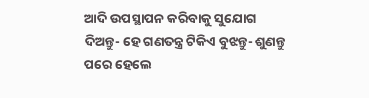ଆଦି ଉପସ୍ଥାପନ କରିବାକୁ ସୁଯୋଗ ଦିଅନ୍ତୁ- ହେ ଗଣତନ୍ତ୍ର ଟିକିଏ ବୁଝନ୍ତୁ- ଶୁଣନ୍ତୁ ପରେ ହେଲେ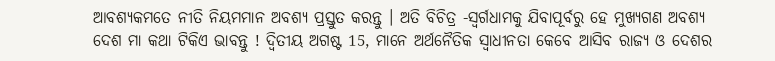ଆବଶ୍ୟକମତେ ନୀତି ନିୟମମାନ ଅବଶ୍ୟ ପ୍ରସ୍ତୁତ କରନ୍ତୁ । ଅତି ବିଚିତ୍ର -ସ୍ବର୍ଗଧାମକୁ ଯିବାପୂର୍ବରୁ ହେ ମୁଖ୍ୟଗଣ ଅବଶ୍ୟ ଦେଶ ମା କଥା ଟିକିଏ ଭାବନ୍ତୁ ! ଦ୍ବିତୀୟ ଅଗଷ୍ଟ 15, ମାନେ ଅର୍ଥନୈତିକ ସ୍ବାଧୀନତା କେବେ ଆସିବ ରାଜ୍ୟ ଓ ଦେଶର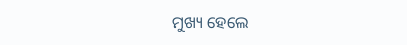ମୁଖ୍ୟ ହେଲେ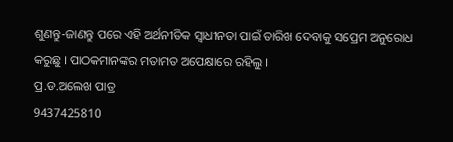ଶୁଣନ୍ତୁ-ଜାଣନ୍ତୁ ପରେ ଏହି ଅର୍ଥନୀତିକ ସ୍ବାଧୀନତା ପାଇଁ ତାରିଖ ଦେବାକୁ ସପ୍ରେମ ଅନୁରୋଧ କରୁଛୁ । ପାଠକମାନଙ୍କର ମତାମତ ଅପେକ୍ଷାରେ ରହିଲୁ ।
ପ୍ର.ଡ.ଅଲେଖ ପାତ୍ର
9437425810